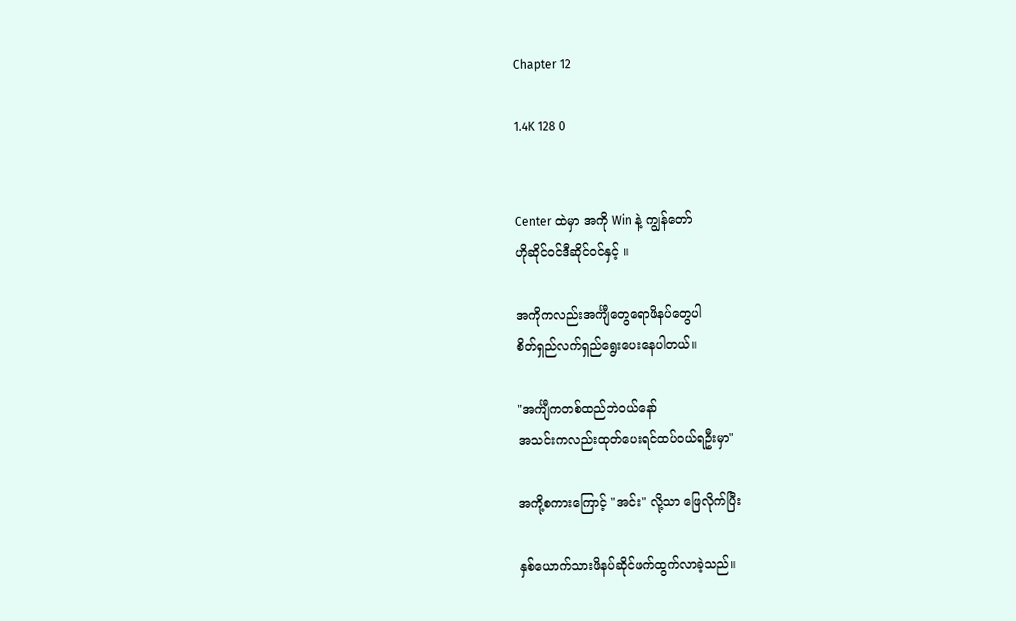Chapter 12

1.4K 128 0


Center ထဲမှာ အကို Win နဲ့ ကျွန်တော်
ဟိုဆိုင်၀င်ဒီဆိုင်၀င်နှင့် ။

အကိုကလည်းအင်္ကျီတွေရောဖိနပ်တွေပါ
စိတ်ရှည်လက်ရှည်ရွေးပေးနေပါတယ်။

"အင်္ကျီကတစ်ထည်ဘဲ၀ယ်နော်
အသင်းကလည်းထုတ်ပေးရင်ထပ်၀ယ်ရဦးမှာ"

အကို့စကားကြောင့် "အင်း" လို့သာ ဖြေလိုက်ပြီး

နှစ်ယောက်သားဖိနပ်ဆိုင်ဖက်ထွက်လာခဲ့သည်။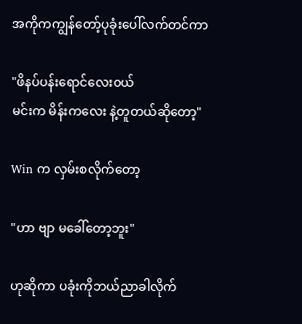အကိုကကျွန်တော့်ပုခုံးပေါ်လက်တင်ကာ

"ဖိနပ်ပန်းရောင်လေး၀ယ်
မင်းက မိန်းကလေး နဲ့တူတယ်ဆိုတော့"

Win က လှမ်းစလိုက်တော့

"ဟာ ဗျာ မခေါ်တော့ဘူး"

ဟုဆိုကာ ပခုံးကိုဘယ်ညာခါလိုက်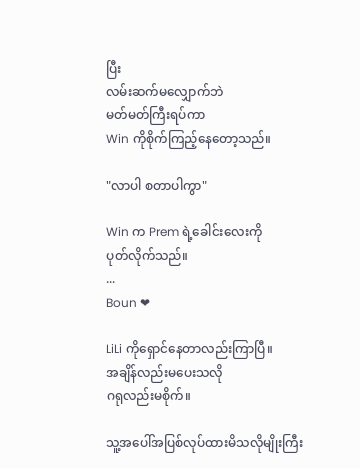ပြီး
လမ်းဆက်မလျှောက်ဘဲ
မတ်မတ်ကြီးရပ်ကာ
Win ကိုစိုက်ကြည့်နေတော့သည်။

"လာပါ စတာပါကွာ"

Win က Prem ရဲ့ခေါင်းလေးကို
ပုတ်လိုက်သည်။
...
Boun ❤

LiLi ကိုရှောင်နေတာလည်းကြာပြီ။
အချိန်လည်းမပေးသလို
ဂရုလည်းမစိုက်။

သူ့အပေါ်အပြစ်လုပ်ထားမိသလိုမျိုးကြီး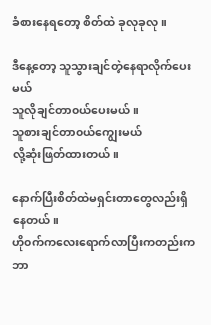ခံစားနေရတော့ စိတ်ထဲ ခုလုခုလု။

ဒီနေ့တော့ သူသွားချင်တဲ့နေရာလိုက်ပေးမယ်
သူလိုချင်တာ၀ယ်ပေးမယ်။
သူစားချင်တာ၀ယ်ကျွေးမယ်
လို့ဆုံးဖြတ်ထားတယ်။

နောက်ပြီးစိတ်ထဲမရှင်းတာတွေလည်းရှိနေတယ်။
ဟို၀က်ကလေးရောက်လာပြီးကတည်းက
ဘာ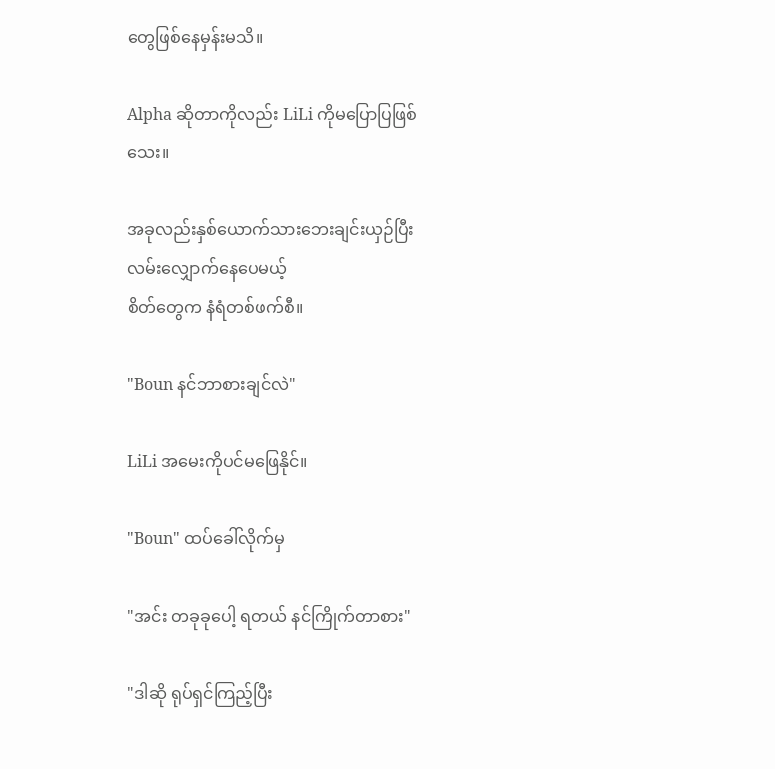တွေဖြစ်နေမှန်းမသိ။

Alpha ဆိုတာကိုလည်း LiLi ကို‌မပြောပြဖြစ်သေး။

အခုလည်းနှစ်ယောက်သားဘေးချင်းယှဉ်ပြီး
လမ်းလျှောက်နေပေမယ့်
စိတ်တွေက နံရံတစ်ဖက်စီ။

"Boun နင်ဘာစားချင်လဲ"

LiLi အမေးကိုပင်မဖြေနိုင်။

"Boun" ထပ်ခေါ်လိုက်မှ

"အင်း တခုခုပေါ့ ရတယ် နင်ကြိုက်တာစား"

"ဒါဆို ရုပ်ရှင်ကြည့်ပြီး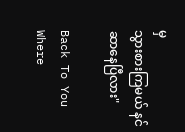မှ
သွားစားကြမယ် နင်ဆာနေပြီလား"

Back To You Where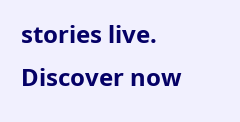stories live. Discover now